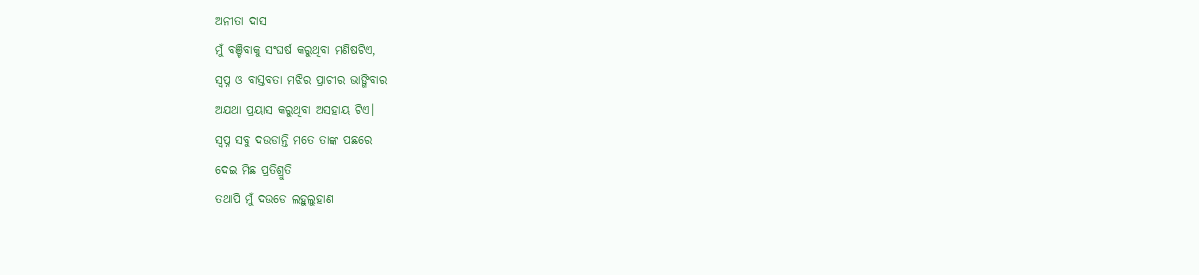ଅନୀତା ଦାସ
ମୁଁ ବଞ୍ଚିବାକୁ ସଂଘର୍ଷ କରୁଥିବା ମଣିଷଟିଏ,
ସ୍ୱପ୍ନ ଓ ବାସ୍ତବତା ମଝିର ପ୍ରାଚୀର ଭାଙ୍ଗିବାର
ଅଯଥା ପ୍ରୟାସ କରୁଥିବା ଅସହାୟ ଟିଏ।
ସ୍ୱପ୍ନ ସବୁ ଦଉଡାନ୍ତି ମତେ ତାଙ୍କ ପଛରେ
ଦେଇ ମିଛ ପ୍ରତିଶ୍ରୁତି
ତଥାପି ମୁଁ ଦଉଡେ ଲହୁଲୁହାଣ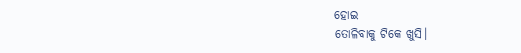ହୋଇ
ତୋଳିବାକୁ ଟିକେ ଖୁସି।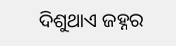ଦିଶୁଥାଏ ଜହ୍ନର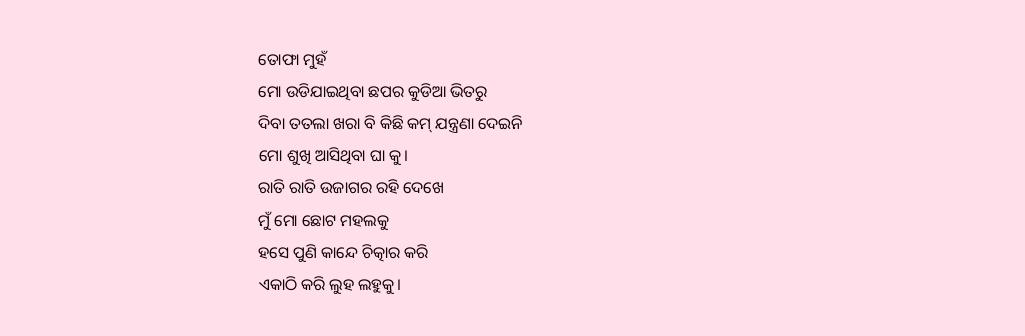ତୋଫା ମୁହଁ
ମୋ ଉଡିଯାଇଥିବା ଛପର କୁଡିଆ ଭିତରୁ
ଦିବା ତତଲା ଖରା ବି କିଛି କମ୍ ଯନ୍ତ୍ରଣା ଦେଇନି
ମୋ ଶୁଖି ଆସିଥିବା ଘା କୁ।
ରାତି ରାତି ଉଜାଗର ରହି ଦେଖେ
ମୁଁ ମୋ ଛୋଟ ମହଲକୁ
ହସେ ପୁଣି କାନ୍ଦେ ଚିତ୍କାର କରି
ଏକାଠି କରି ଲୁହ ଲହୁକୁ।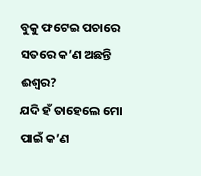ବୁକୁ ଫଟେଇ ପଚାରେ
ସତରେ କ’ଣ ଅଛନ୍ତି ଈଶ୍ୱର?
ଯଦି ହଁ ତାହେଲେ ମୋ ପାଇଁ କ’ଣ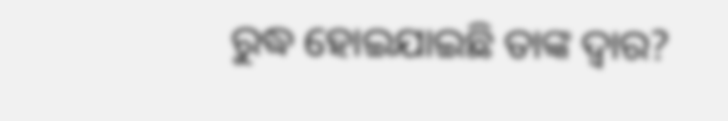ରୁଦ୍ଧ ହୋଇଯାଇଛି ତାଙ୍କ ଦ୍ୱାର?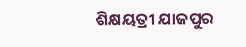ଶିକ୍ଷୟତ୍ରୀ ଯାଜପୁର